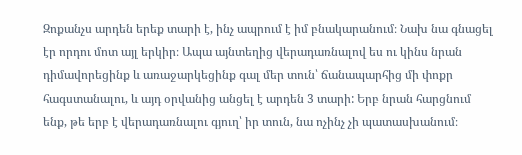Զոքանչս արդեն երեք տարի է, ինչ ապրում է իմ բնակարանում։ Նախ նա գնացել էր որդու մոտ այլ երկիր։ Ապա այնտեղից վերադառնալով ես ու կինս նրան դիմավորեցինք և առաջարկեցինք գալ մեր տուն՝ ճանապարհից մի փոքր հագստանալու, և այդ օրվանից անցել է արդեն 3 տարի: Երբ նրան հարցնում ենք, թե երբ է վերադառնալու գյուղ՝ իր տուն, նա ոչինչ չի պատասխանում։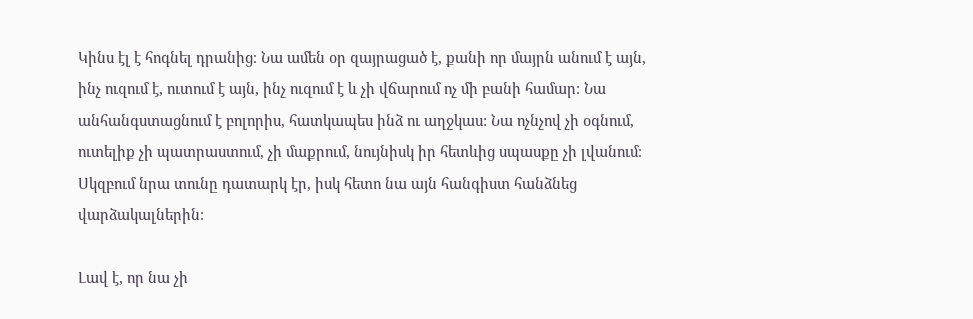Կինս էլ է հոգնել դրանից։ Նա ամեն օր զայրացած է, քանի որ մայրն անում է այն, ինչ ուզում է, ուտում է այն, ինչ ուզում է և չի վճարում ոչ մի բանի համար։ Նա անհանգստացնում է բոլորիս, հատկապես ինձ ու աղջկաս: Նա ոչնչով չի օգնում, ուտելիք չի պատրաստում, չի մաքրում, նույնիսկ իր հետևից սպասքը չի լվանում։ Սկզբում նրա տունը դատարկ էր, իսկ հետո նա այն հանգիստ հանձնեց վարձակալներին։

Լավ է, որ նա չի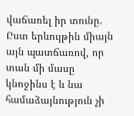վաճառել իր տունը. Ըստ երևույթին միայն այն պատճառով, որ տան մի մասը կնոջինս է և նա համաձայնություն չի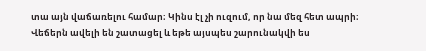տա այն վաճառելու համար։ Կինս էլ չի ուզում, որ նա մեզ հետ ապրի։ Վեճերն ավելի են շատացել և եթե այսպես շարունակվի ես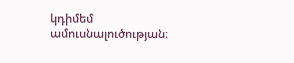կդիմեմ ամուսնալուծության։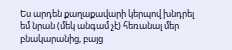Ես արդեն քաղաքավարի կերպով խնդրել եմ նրան (մեկ անգամ չէ) հեռանալ մեր բնակարանից, բայց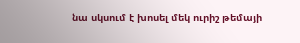նա սկսում է խոսել մեկ ուրիշ թեմայի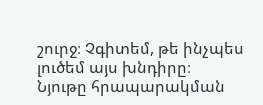շուրջ։ Չգիտեմ, թե ինչպես լուծեմ այս խնդիրը։
Նյութը հրապարակման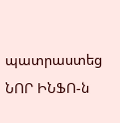պատրաստեց ՆՈՐ ԻՆՖՈ-ն